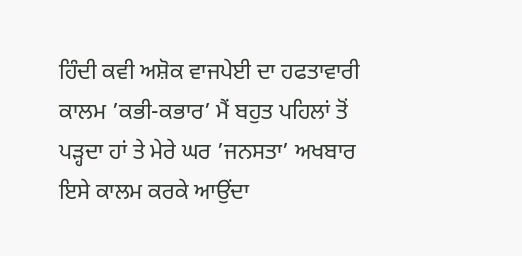ਹਿੰਦੀ ਕਵੀ ਅਸ਼ੋਕ ਵਾਜਪੇਈ ਦਾ ਹਫਤਾਵਾਰੀ ਕਾਲਮ ’ਕਭੀ-ਕਭਾਰ’ ਮੈਂ ਬਹੁਤ ਪਹਿਲਾਂ ਤੋਂ ਪੜ੍ਹਦਾ ਹਾਂ ਤੇ ਮੇਰੇ ਘਰ ’ਜਨਸਤਾ’ ਅਖਬਾਰ ਇਸੇ ਕਾਲਮ ਕਰਕੇ ਆਉਂਦਾ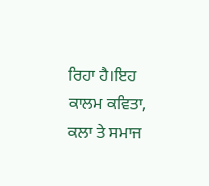ਰਿਹਾ ਹੈ।ਇਹ ਕਾਲਮ ਕਵਿਤਾ, ਕਲਾ ਤੇ ਸਮਾਜ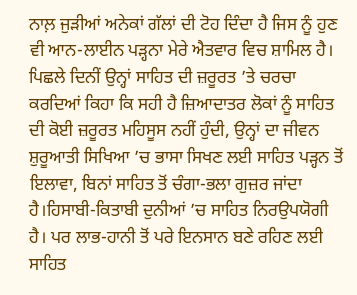ਨਾਲ਼ ਜੁੜੀਆਂ ਅਨੇਕਾਂ ਗੱਲਾਂ ਦੀ ਟੋਹ ਦਿੰਦਾ ਹੈ ਜਿਸ ਨੂੰ ਹੁਣ ਵੀ ਆਨ-ਲਾਈਨ ਪੜ੍ਹਨਾ ਮੇਰੇ ਐਤਵਾਰ ਵਿਚ ਸ਼ਾਮਿਲ ਹੈ। ਪਿਛਲੇ ਦਿਨੀਂ ਉਨ੍ਹਾਂ ਸਾਹਿਤ ਦੀ ਜ਼ਰੂਰਤ ’ਤੇ ਚਰਚਾ ਕਰਦਿਆਂ ਕਿਹਾ ਕਿ ਸਹੀ ਹੈ ਜ਼ਿਆਦਾਤਰ ਲੋਕਾਂ ਨੂੰ ਸਾਹਿਤ ਦੀ ਕੋਈ ਜ਼ਰੂਰਤ ਮਹਿਸੂਸ ਨਹੀਂ ਹੁੰਦੀ, ਉਨ੍ਹਾਂ ਦਾ ਜੀਵਨ ਸ਼ੁਰੂਆਤੀ ਸਿਖਿਆ ’ਚ ਭਾਸਾ ਸਿਖਣ ਲਈ ਸਾਹਿਤ ਪੜ੍ਹਨ ਤੋਂ ਇਲਾਵਾ, ਬਿਨਾਂ ਸਾਹਿਤ ਤੋਂ ਚੰਗਾ-ਭਲਾ ਗੁਜ਼ਰ ਜਾਂਦਾ ਹੈ।ਹਿਸਾਬੀ-ਕਿਤਾਬੀ ਦੁਨੀਆਂ ’ਚ ਸਾਹਿਤ ਨਿਰਉਪਯੋਗੀ ਹੈ। ਪਰ ਲਾਭ-ਹਾਨੀ ਤੋਂ ਪਰੇ ਇਨਸਾਨ ਬਣੇ ਰਹਿਣ ਲਈ ਸਾਹਿਤ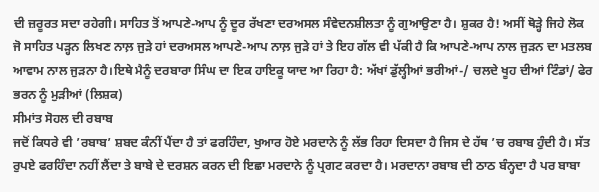ਦੀ ਜ਼ਰੂਰਤ ਸਦਾ ਰਹੇਗੀ। ਸਾਹਿਤ ਤੋਂ ਆਪਣੇ-ਆਪ ਨੂੰ ਦੂਰ ਰੱਖਣਾ ਦਰਅਸਲ ਸੰਵੇਦਨਸ਼ੀਲਤਾ ਨੂੰ ਗੁਆਉਣਾ ਹੈ। ਸ਼ੁਕਰ ਹੈ! ਅਸੀਂ ਥੋੜ੍ਹੇ ਜਿਹੇ ਲੋਕ ਜੋ ਸਾਹਿਤ ਪੜ੍ਹਨ ਲਿਖਣ ਨਾਲ਼ ਜੁੜੇ ਹਾਂ ਦਰਅਸਲ ਆਪਣੇ-ਆਪ ਨਾਲ਼ ਜੁੜੇ ਹਾਂ ਤੇ ਇਹ ਗੱਲ ਵੀ ਪੱਕੀ ਹੈ ਕਿ ਆਪਣੇ-ਆਪ ਨਾਲ ਜੁੜਨ ਦਾ ਮਤਲਬ ਆਵਾਮ ਨਾਲ ਜੁੜਨਾ ਹੈ।ਇਥੇ ਮੈਨੂੰ ਦਰਬਾਰਾ ਸਿੰਘ ਦਾ ਇਕ ਹਾਇਕੂ ਯਾਦ ਆ ਰਿਹਾ ਹੈ: ਅੱਖਾਂ ਡੁੱਲ੍ਹੀਆਂ ਭਰੀਆਂ-/ ਚਲਦੇ ਖੂਹ ਦੀਆਂ ਟਿੰਡਾਂ/ ਫੇਰ ਭਰਨ ਨੂੰ ਮੁੜੀਆਂ (ਲਿਸ਼ਕ)
ਸੀਮਾਂਤ ਸੋਹਲ ਦੀ ਰਬਾਬ
ਜਦੋਂ ਕਿਧਰੇ ਵੀ ’ਰਬਾਬ’ ਸ਼ਬਦ ਕੰਨੀਂ ਪੈਂਦਾ ਹੈ ਤਾਂ ਫਰਹਿੰਦਾ, ਖੁਆਰ ਹੋਏ ਮਰਦਾਨੇ ਨੂੰ ਲੱਭ ਰਿਹਾ ਦਿਸਦਾ ਹੈ ਜਿਸ ਦੇ ਹੱਥ ’ਚ ਰਬਾਬ ਹੁੰਦੀ ਹੈ। ਸੱਤ ਰੁਪਏ ਫਰਹਿੰਦਾ ਨਹੀਂ ਲੈਂਦਾ ਤੇ ਬਾਬੇ ਦੇ ਦਰਸ਼ਨ ਕਰਨ ਦੀ ਇਛਾ ਮਰਦਾਨੇ ਨੂੰ ਪ੍ਰਗਟ ਕਰਦਾ ਹੈ। ਮਰਦਾਨਾ ਰਬਾਬ ਦੀ ਠਾਠ ਬੰਨ੍ਹਦਾ ਹੈ ਪਰ ਬਾਬਾ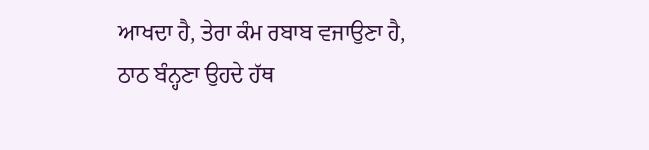ਆਖਦਾ ਹੈ, ਤੇਰਾ ਕੰਮ ਰਬਾਬ ਵਜਾਉਣਾ ਹੈ, ਠਾਠ ਬੰਨ੍ਹਣਾ ਉਹਦੇ ਹੱਥ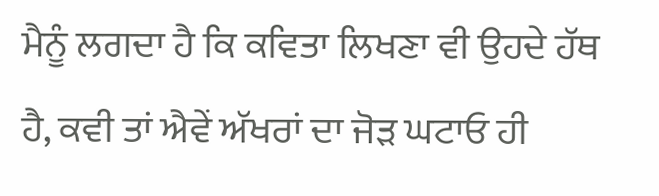ਮੈਨੂੰ ਲਗਦਾ ਹੈ ਕਿ ਕਵਿਤਾ ਲਿਖਣਾ ਵੀ ਉਹਦੇ ਹੱਥ ਹੈ, ਕਵੀ ਤਾਂ ਐਵੇਂ ਅੱਖਰਾਂ ਦਾ ਜੋੜ ਘਟਾਓ ਹੀ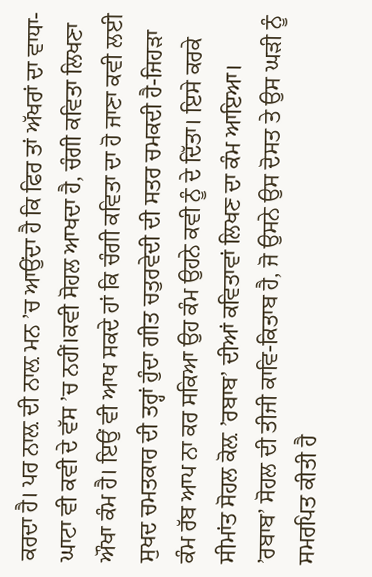ਕਰਦਾ ਹੈ। ਪਰ ਨਾਲ਼ ਦੀ ਨਾਲ਼ ਮਨ ’ਚ ਆਉਂਦਾ ਹੈ ਕਿ ਫਿਰ ਤਾਂ ਅੱਖਰਾਂ ਦਾ ਵਾਧਾ-ਘਾਟਾ ਵੀ ਕਵੀ ਦੇ ਵੱਸ ’ਚ ਨਹੀਂ।ਕਵੀ ਸੋਹਲ ਆਖਦਾ ਹੈ, ਚੰਗੀ ਕਵਿਤਾ ਲਿਖਣਾ ਔਖਾ ਕੰਮ ਹੈ। ਇਉਂ ਵੀ ਆਖ ਸਕਦੇ ਹਾਂ ਕਿ ਚੰਗੀ ਕਵਿਤਾ ਦਾ ਹੋ ਜਾਣਾ ਕਵੀ ਲਈ ਸੁਖਦ ਚਮਤਕਾਰ ਦੀ ਤਰ੍ਹਾਂ ਹੁੰਦਾ ਗੀਤ ਚਤੁਰਵੇਦੀ ਦੀ ਸਤਰ ਚਮਕਦੀ ਹੈ-ਜਿਹੜਾ ਕੰਮ ਰੱਬ ਆਪ ਨਾ ਕਰ ਸਕਿਆ ਉਹ ਕੰਮ ਉਹਨੇ ਕਵੀ ਨੂੰ ਦੇ ਦਿੱਤਾ। ਇਸੇ ਕਰਕੇ ਸੀਮਾਂਤ ਸੋਹਲ ਕੋਲ਼ ’ਰਬਾਬ’ ਦੀਆਂ ਕਵਿਤਾਵਾਂ ਲਿਖਣ ਦਾ ਕੰਮ ਆਇਆ। ’ਰਬਾਬ’ ਸੋਹਲ ਦੀ ਤੀਜੀ ਕਾਵਿ-ਕਿਤਾਬ ਹੈ, ਜੋ ਉਸਨੇ ਉਸ ਦੋਸਤ ਤੇ ਉਸ ਘੜੀ ਨੂੰ ਸਮਰਪਿਤ ਕੀਤੀ ਹੈ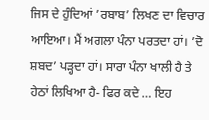ਜਿਸ ਦੇ ਹੁੰਦਿਆਂ ’ਰਬਾਬ’ ਲਿਖਣ ਦਾ ਵਿਚਾਰ ਆਇਆ। ਮੈਂ ਅਗਲਾ ਪੰਨਾ ਪਰਤਦਾ ਹਾਂ। ’ਦੋ ਸ਼ਬਦ’ ਪੜ੍ਹਦਾ ਹਾਂ। ਸਾਰਾ ਪੰਨਾ ਖਾਲੀ ਹੈ ਤੇ ਹੇਠਾਂ ਲਿਖਿਆ ਹੈ- ਫਿਰ ਕਦੇ … ਇਹ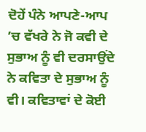ਦੋਹੇਂ ਪੰਨੇ ਆਪਣੇ-ਆਪ ’ਚ ਵੱਖਰੇ ਨੇ ਜੋ ਕਵੀ ਦੇ ਸੁਭਾਅ ਨੂੰ ਵੀ ਦਰਸਾਉਂਦੇ ਨੇ ਕਵਿਤਾ ਦੇ ਸੁਭਾਅ ਨੂੰ ਵੀ। ਕਵਿਤਾਵਾਂ ਦੇ ਕੋਈ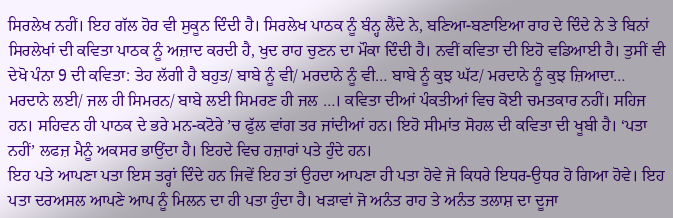ਸਿਰਲੇਖ ਨਹੀਂ। ਇਹ ਗੱਲ ਹੋਰ ਵੀ ਸੁਕੂਨ ਦਿੰਦੀ ਹੈ। ਸਿਰਲੇਖ ਪਾਠਕ ਨੂੰ ਬੰਨ੍ਹ ਲੈਂਦੇ ਨੇ, ਬਣਿਆ-ਬਣਾਇਆ ਰਾਹ ਦੇ ਦਿੰਦੇ ਨੇ ਤੇ ਬਿਨਾਂ ਸਿਰਲੇਖਾਂ ਦੀ ਕਵਿਤਾ ਪਾਠਕ ਨੂੰ ਅਜ਼ਾਦ ਕਰਦੀ ਹੈ, ਖੁਦ ਰਾਹ ਚੁਣਨ ਦਾ ਮੌਕਾ ਦਿੰਦੀ ਹੈ। ਨਵੀਂ ਕਵਿਤਾ ਦੀ ਇਹੋ ਵਡਿਆਈ ਹੈ। ਤੁਸੀਂ ਵੀ ਦੇਖੋ ਪੰਨਾ 9 ਦੀ ਕਵਿਤਾ: ਤੇਹ ਲੱਗੀ ਹੈ ਬਹੁਤ/ ਬਾਬੇ ਨੂੰ ਵੀ/ ਮਰਦਾਨੇ ਨੂੰ ਵੀ… ਬਾਬੇ ਨੂੰ ਕੁਝ ਘੱਟ/ ਮਰਦਾਨੇ ਨੂੰ ਕੁਝ ਜ਼ਿਆਦਾ… ਮਰਦਾਨੇ ਲਈ/ ਜਲ ਹੀ ਸਿਮਰਨ/ ਬਾਬੇ ਲਈ ਸਿਮਰਣ ਹੀ ਜਲ …। ਕਵਿਤਾ ਦੀਆਂ ਪੰਕਤੀਆਂ ਵਿਚ ਕੋਈ ਚਮਤਕਾਰ ਨਹੀਂ। ਸਹਿਜ ਹਨ। ਸਹਿਵਨ ਹੀ ਪਾਠਕ ਦੇ ਭਰੇ ਮਨ-ਕਟੋਰੇ ’ਚ ਫੁੱਲ ਵਾਂਗ ਤਰ ਜਾਂਦੀਆਂ ਹਨ। ਇਹੋ ਸੀਮਾਂਤ ਸੋਹਲ ਦੀ ਕਵਿਤਾ ਦੀ ਖੂਬੀ ਹੈ। ‘ਪਤਾ ਨਹੀਂ’ ਲਫਜ਼ ਮੈਨੂੰ ਅਕਸਰ ਭਾਉਂਦਾ ਹੈ। ਇਹਦੇ ਵਿਚ ਹਜ਼ਾਰਾਂ ਪਤੇ ਹੁੰਦੇ ਹਨ।
ਇਹ ਪਤੇ ਆਪਣਾ ਪਤਾ ਇਸ ਤਰ੍ਹਾਂ ਦਿੰਦੇ ਹਨ ਜਿਵੇਂ ਇਹ ਤਾਂ ਉਹਦਾ ਆਪਣਾ ਹੀ ਪਤਾ ਹੋਵੇ ਜੋ ਕਿਧਰੇ ਇਧਰ-ਉਧਰ ਹੋ ਗਿਆ ਹੋਵੇ। ਇਹ ਪਤਾ ਦਰਅਸਲ ਆਪਣੇ ਆਪ ਨੂੰ ਮਿਲਨ ਦਾ ਹੀ ਪਤਾ ਹੁੰਦਾ ਹੈ। ਖੜਾਵਾਂ ਜੋ ਅਨੰਤ ਰਾਹ ਤੇ ਅਨੰਤ ਤਲਾਸ਼ ਦਾ ਦੂਜਾ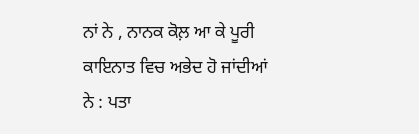ਨਾਂ ਨੇ , ਨਾਨਕ ਕੋਲ਼ ਆ ਕੇ ਪੂਰੀ ਕਾਇਨਾਤ ਵਿਚ ਅਭੇਦ ਹੋ ਜਾਂਦੀਆਂ ਨੇ : ਪਤਾ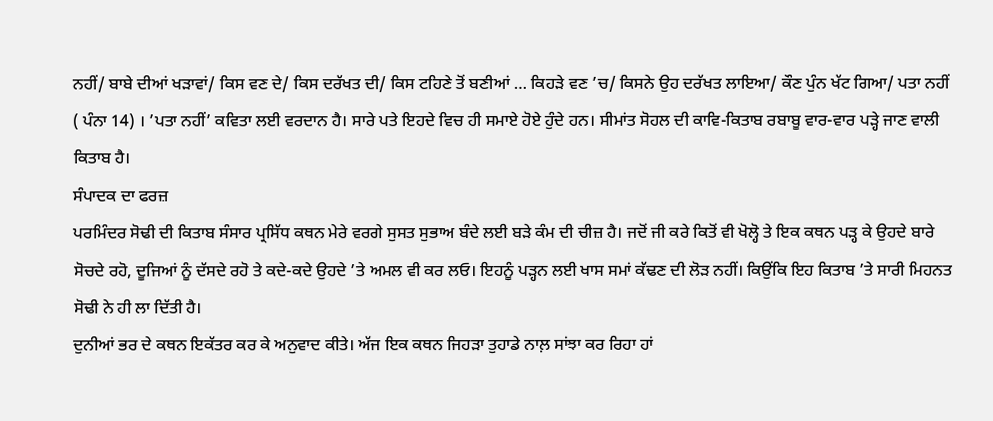ਨਹੀਂ/ ਬਾਬੇ ਦੀਆਂ ਖੜਾਵਾਂ/ ਕਿਸ ਵਣ ਦੇ/ ਕਿਸ ਦਰੱਖਤ ਦੀ/ ਕਿਸ ਟਹਿਣੇ ਤੋਂ ਬਣੀਆਂ … ਕਿਹੜੇ ਵਣ ’ਚ/ ਕਿਸਨੇ ਉਹ ਦਰੱਖਤ ਲਾਇਆ/ ਕੌਣ ਪੁੰਨ ਖੱਟ ਗਿਆ/ ਪਤਾ ਨਹੀਂ ( ਪੰਨਾ 14) । ’ਪਤਾ ਨਹੀਂ’ ਕਵਿਤਾ ਲਈ ਵਰਦਾਨ ਹੈ। ਸਾਰੇ ਪਤੇ ਇਹਦੇ ਵਿਚ ਹੀ ਸਮਾਏ ਹੋਏ ਹੁੰਦੇ ਹਨ। ਸੀਮਾਂਤ ਸੋਹਲ ਦੀ ਕਾਵਿ-ਕਿਤਾਬ ਰਬਾਬੂ ਵਾਰ-ਵਾਰ ਪੜ੍ਹੇ ਜਾਣ ਵਾਲੀ ਕਿਤਾਬ ਹੈ।
ਸੰਪਾਦਕ ਦਾ ਫਰਜ਼
ਪਰਮਿੰਦਰ ਸੋਢੀ ਦੀ ਕਿਤਾਬ ਸੰਸਾਰ ਪ੍ਰਸਿੱਧ ਕਥਨ ਮੇਰੇ ਵਰਗੇ ਸੁਸਤ ਸੁਭਾਅ ਬੰਦੇ ਲਈ ਬੜੇ ਕੰਮ ਦੀ ਚੀਜ਼ ਹੈ। ਜਦੋਂ ਜੀ ਕਰੇ ਕਿਤੋਂ ਵੀ ਖੋਲ੍ਹੋ ਤੇ ਇਕ ਕਥਨ ਪੜ੍ਹ ਕੇ ਉਹਦੇ ਬਾਰੇ ਸੋਚਦੇ ਰਹੋ, ਦੂਜਿਆਂ ਨੂੰ ਦੱਸਦੇ ਰਹੋ ਤੇ ਕਦੇ-ਕਦੇ ਉਹਦੇ ’ਤੇ ਅਮਲ ਵੀ ਕਰ ਲਓ। ਇਹਨੂੰ ਪੜ੍ਹਨ ਲਈ ਖਾਸ ਸਮਾਂ ਕੱਢਣ ਦੀ ਲੋੜ ਨਹੀਂ। ਕਿਉਂਕਿ ਇਹ ਕਿਤਾਬ ’ਤੇ ਸਾਰੀ ਮਿਹਨਤ ਸੋਢੀ ਨੇ ਹੀ ਲਾ ਦਿੱਤੀ ਹੈ।
ਦੁਨੀਆਂ ਭਰ ਦੇ ਕਥਨ ਇਕੱਤਰ ਕਰ ਕੇ ਅਨੁਵਾਦ ਕੀਤੇ। ਅੱਜ ਇਕ ਕਥਨ ਜਿਹੜਾ ਤੁਹਾਡੇ ਨਾਲ਼ ਸਾਂਝਾ ਕਰ ਰਿਹਾ ਹਾਂ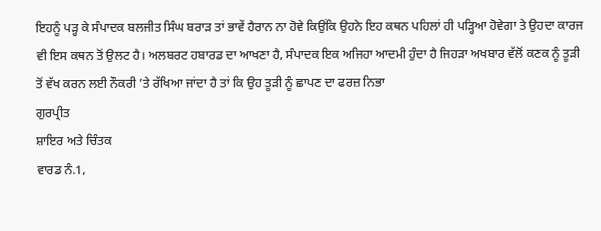ਇਹਨੂੰ ਪੜ੍ਹ ਕੇ ਸੰਪਾਦਕ ਬਲਜੀਤ ਸਿੰਘ ਬਰਾੜ ਤਾਂ ਭਾਵੇਂ ਹੈਰਾਨ ਨਾ ਹੋਵੇ ਕਿਉਂਕਿ ਉਹਨੇ ਇਹ ਕਥਨ ਪਹਿਲਾਂ ਹੀ ਪੜ੍ਹਿਆ ਹੋਵੇਗਾ ਤੇ ਉਹਦਾ ਕਾਰਜ ਵੀ ਇਸ ਕਥਨ ਤੋਂ ਉਲਟ ਹੈ। ਅਲਬਰਟ ਹਬਾਰਡ ਦਾ ਆਖਣਾ ਹੈ, ਸੰਪਾਦਕ ਇਕ ਅਜਿਹਾ ਆਦਮੀ ਹੁੰਦਾ ਹੈ ਜਿਹੜਾ ਅਖਬਾਰ ਵੱਲੋਂ ਕਣਕ ਨੂੰ ਤੂੜੀ ਤੋਂ ਵੱਖ ਕਰਨ ਲਈ ਨੌਕਰੀ ’ਤੇ ਰੱਖਿਆ ਜਾਂਦਾ ਹੈ ਤਾਂ ਕਿ ਉਹ ਤੂੜੀ ਨੂੰ ਛਾਪਣ ਦਾ ਫਰਜ਼ ਨਿਭਾ
ਗੁਰਪ੍ਰੀਤ
ਸ਼ਾਇਰ ਅਤੇ ਚਿੰਤਕ
ਵਾਰਡ ਨੰ.1,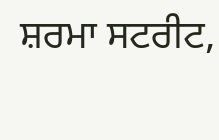ਸ਼ਰਮਾ ਸਟਰੀਟ,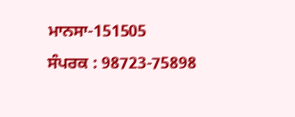ਮਾਨਸਾ-151505
ਸੰਪਰਕ : 98723-75898